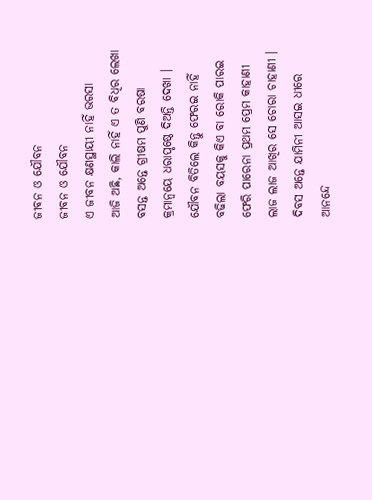ଜୀବନ ଓ ଯୌବନ
ଜୀବନ ଓ ଯୌବନ
ଏ ଜୀବନ କ୍ଷଣସ୍ଥାୟୀ ନାହିଁ ଭରସା
ଆଜି ଅଛି, କାଲି ନାହିଁ ଏ ତ ବିଧିର ଲେଖା
ବସନ୍ତ ଅନ୍ତେ ଗ୍ରୀଷମ ପୁଣି ବରଷା
କ୍ରମାନ୍ବୟେ ଧରାପୃଷ୍ଠେ ଦିଅନ୍ତି ଦେଖା ।
ଯୌବନ ବିତିଲେ କିନ୍ତୁ ଫେରଇ ନାହିଁ
ବଢିଲା ବୟସକୁ କିଏ ବା ରୋକି ପାରଇ
ଫେରି ପାରେନା ପ୍ରଥମ ପ୍ରେମ କାହାଣୀ
ଲାଜ ଲାଜ ଆଖିର ସେ ଚୋରା ଚାହାଣୀ ।
ଦିବସ ଅନ୍ତେ ଯାମିନୀ ଆସଇ ଧୀରେ
ଆନନ୍ଦେ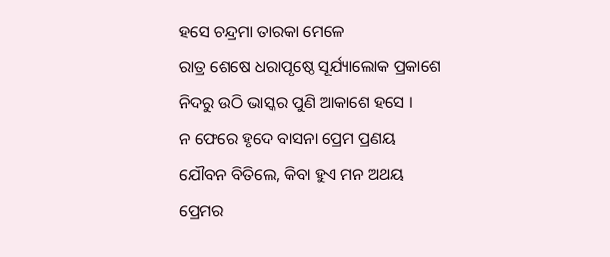ହସେ ଚନ୍ଦ୍ରମା ତାରକା ମେଳେ
ରାତ୍ର ଶେଷେ ଧରାପୃଷ୍ଠେ ସୂର୍ଯ୍ୟାଲୋକ ପ୍ରକାଶେ
ନିଦରୁ ଉଠି ଭାସ୍କର ପୁଣି ଆକାଶେ ହସେ ।
ନ ଫେରେ ହୃଦେ ବାସନା ପ୍ରେମ ପ୍ରଣୟ
ଯୌବନ ବିତିଲେ, କିବା ହୁଏ ମନ ଅଥୟ
ପ୍ରେମର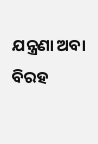ଯନ୍ତ୍ରଣା ଅବା ବିରହ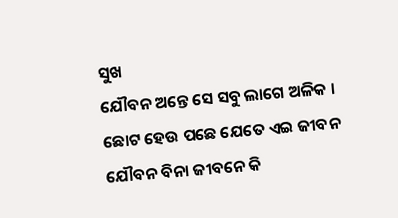ସୁଖ
ଯୌବନ ଅନ୍ତେ ସେ ସବୁ ଲାଗେ ଅଳିକ ।
ଛୋଟ ହେଉ ପଛେ ଯେତେ ଏଇ ଜୀବନ
ଯୌବନ ବିନା ଜୀବନେ କି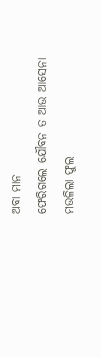ଅବା ମାନ
ଫେରିଗଲେ ଯୌବନ ତ ଆଉ ଆସେନା
ମଉଳିଲା ଫୁଲ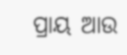ପ୍ରାୟ ଆଉ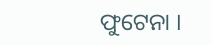ଫୁଟେନା ।